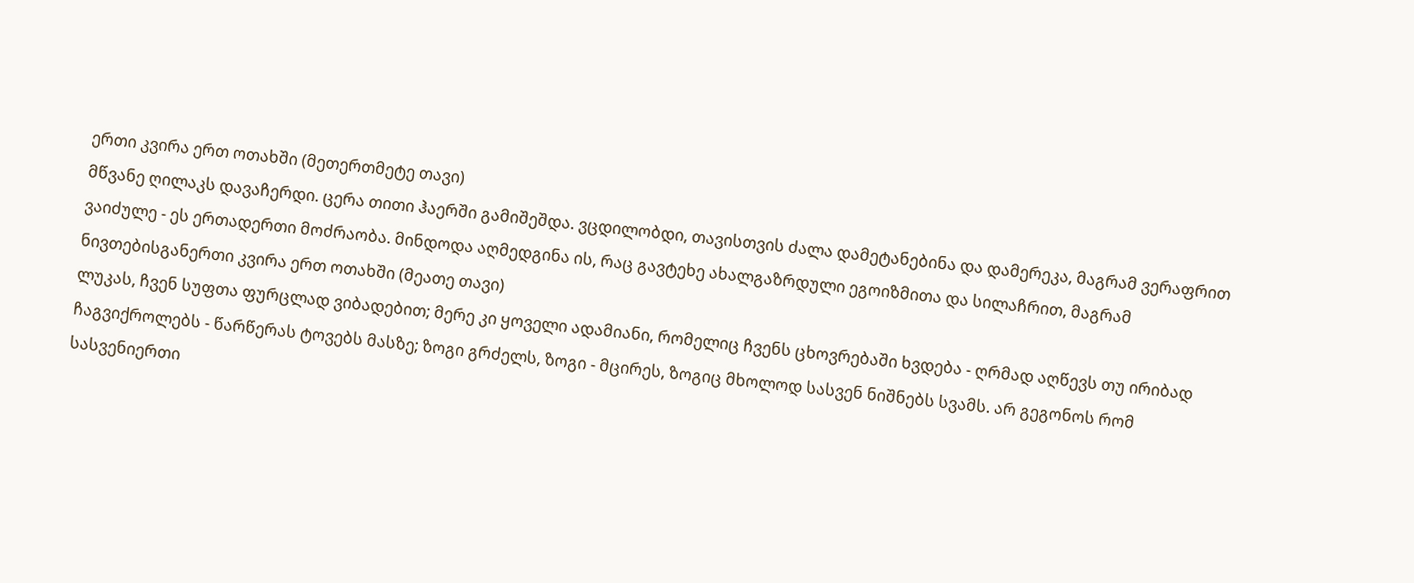ერთი კვირა ერთ ოთახში (მეთერთმეტე თავი)
მწვანე ღილაკს დავაჩერდი. ცერა თითი ჰაერში გამიშეშდა. ვცდილობდი, თავისთვის ძალა დამეტანებინა და დამერეკა, მაგრამ ვერაფრით ვაიძულე - ეს ერთადერთი მოძრაობა. მინდოდა აღმედგინა ის, რაც გავტეხე ახალგაზრდული ეგოიზმითა და სილაჩრით, მაგრამ ნივთებისგანერთი კვირა ერთ ოთახში (მეათე თავი)
ლუკას, ჩვენ სუფთა ფურცლად ვიბადებით; მერე კი ყოველი ადამიანი, რომელიც ჩვენს ცხოვრებაში ხვდება - ღრმად აღწევს თუ ირიბად ჩაგვიქროლებს - წარწერას ტოვებს მასზე; ზოგი გრძელს, ზოგი - მცირეს, ზოგიც მხოლოდ სასვენ ნიშნებს სვამს. არ გეგონოს რომ სასვენიერთი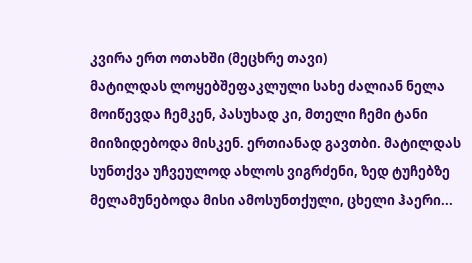კვირა ერთ ოთახში (მეცხრე თავი)
მატილდას ლოყებშეფაკლული სახე ძალიან ნელა მოიწევდა ჩემკენ, პასუხად კი, მთელი ჩემი ტანი მიიზიდებოდა მისკენ. ერთიანად გავთბი. მატილდას სუნთქვა უჩვეულოდ ახლოს ვიგრძენი, ზედ ტუჩებზე მელამუნებოდა მისი ამოსუნთქული, ცხელი ჰაერი...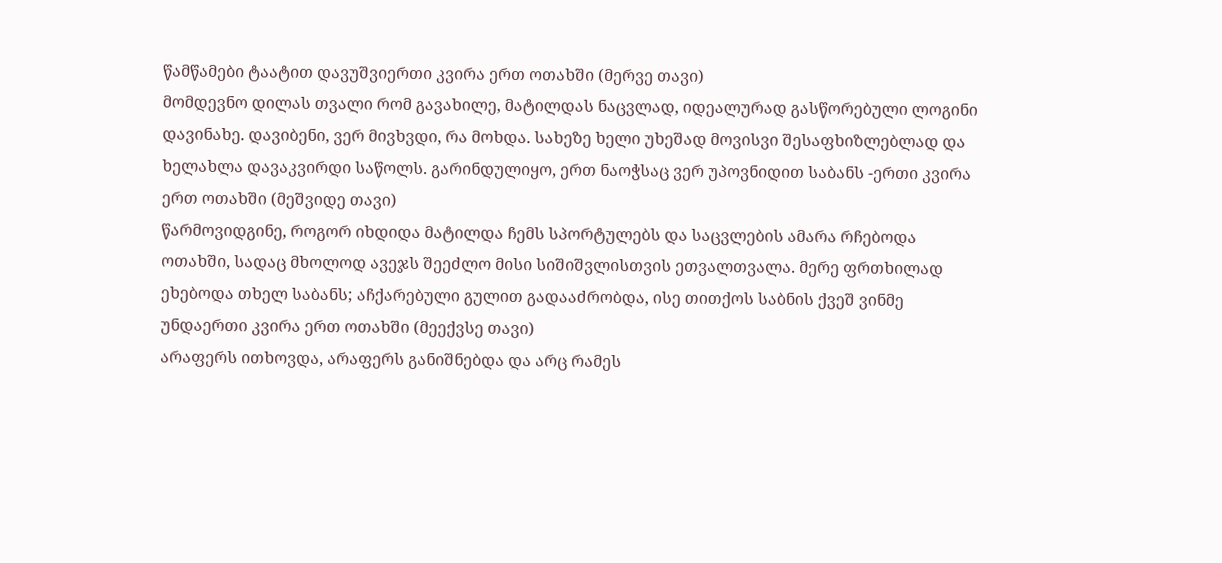წამწამები ტაატით დავუშვიერთი კვირა ერთ ოთახში (მერვე თავი)
მომდევნო დილას თვალი რომ გავახილე, მატილდას ნაცვლად, იდეალურად გასწორებული ლოგინი დავინახე. დავიბენი, ვერ მივხვდი, რა მოხდა. სახეზე ხელი უხეშად მოვისვი შესაფხიზლებლად და ხელახლა დავაკვირდი საწოლს. გარინდულიყო, ერთ ნაოჭსაც ვერ უპოვნიდით საბანს -ერთი კვირა ერთ ოთახში (მეშვიდე თავი)
წარმოვიდგინე, როგორ იხდიდა მატილდა ჩემს სპორტულებს და საცვლების ამარა რჩებოდა ოთახში, სადაც მხოლოდ ავეჯს შეეძლო მისი სიშიშვლისთვის ეთვალთვალა. მერე ფრთხილად ეხებოდა თხელ საბანს; აჩქარებული გულით გადააძრობდა, ისე თითქოს საბნის ქვეშ ვინმე უნდაერთი კვირა ერთ ოთახში (მეექვსე თავი)
არაფერს ითხოვდა, არაფერს განიშნებდა და არც რამეს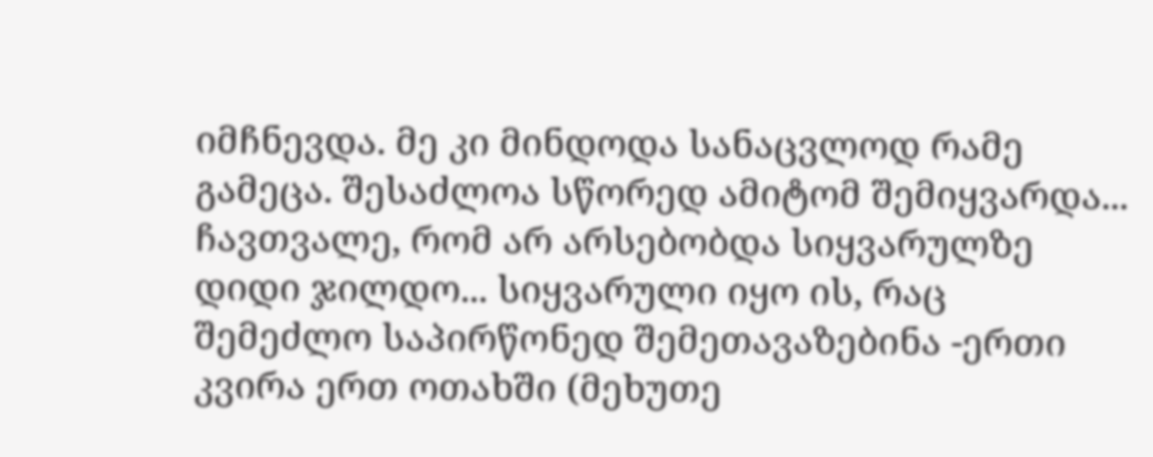იმჩნევდა. მე კი მინდოდა სანაცვლოდ რამე გამეცა. შესაძლოა სწორედ ამიტომ შემიყვარდა... ჩავთვალე, რომ არ არსებობდა სიყვარულზე დიდი ჯილდო... სიყვარული იყო ის, რაც შემეძლო საპირწონედ შემეთავაზებინა -ერთი კვირა ერთ ოთახში (მეხუთე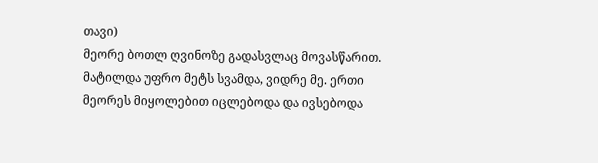თავი)
მეორე ბოთლ ღვინოზე გადასვლაც მოვასწარით. მატილდა უფრო მეტს სვამდა, ვიდრე მე. ერთი მეორეს მიყოლებით იცლებოდა და ივსებოდა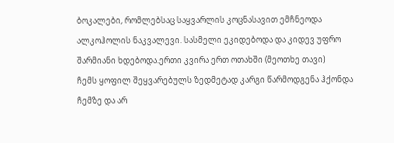ბოკალები, რომლებსაც საყვარლის კოცნასავით ემჩნეოდა ალკოჰოლის ნაკვალევი. სასმელი ეკიდებოდა და კიდევ უფრო შარმიანი ხდებოდა.ერთი კვირა ერთ ოთახში (მეოთხე თავი)
ჩემს ყოფილ შეყვარებულს ზედმეტად კარგი წარმოდგენა ჰქონდა ჩემზე და არ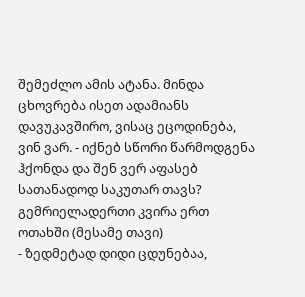შემეძლო ამის ატანა. მინდა ცხოვრება ისეთ ადამიანს დავუკავშირო, ვისაც ეცოდინება, ვინ ვარ. - იქნებ სწორი წარმოდგენა ჰქონდა და შენ ვერ აფასებ სათანადოდ საკუთარ თავს? გემრიელადერთი კვირა ერთ ოთახში (მესამე თავი)
- ზედმეტად დიდი ცდუნებაა,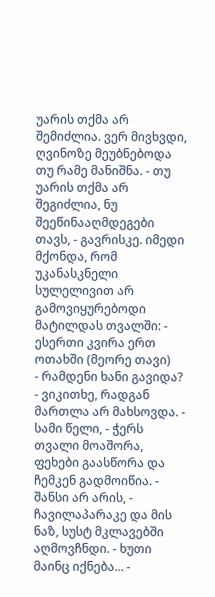უარის თქმა არ შემიძლია. ვერ მივხვდი, ღვინოზე მეუბნებოდა თუ რამე მანიშნა. - თუ უარის თქმა არ შეგიძლია, ნუ შეეწინააღმდეგები თავს, - გავრისკე. იმედი მქონდა, რომ უკანასკნელი სულელივით არ გამოვიყურებოდი მატილდას თვალში: - ესერთი კვირა ერთ ოთახში (მეორე თავი)
- რამდენი ხანი გავიდა? - ვიკითხე, რადგან მართლა არ მახსოვდა. - სამი წელი, - ჭერს თვალი მოაშორა, ფეხები გაასწორა და ჩემკენ გადმოიწია. - შანსი არ არის, - ჩავილაპარაკე და მის ნაზ, სუსტ მკლავებში აღმოვჩნდი. - ხუთი მაინც იქნება... -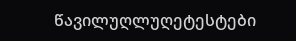წავილუღლუღეტესტები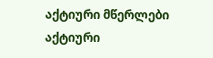აქტიური მწერლები
აქტიური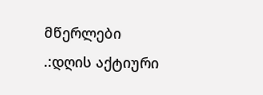მწერლები
.:დღის აქტიური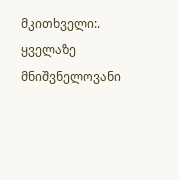მკითხველი:.
ყველაზე მნიშვნელოვანი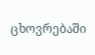ცხოვრებაში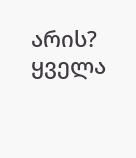არის?
ყველა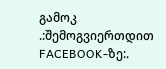გამოკ
.:შემოგვიერთდით FACEBOOK-ზე:.